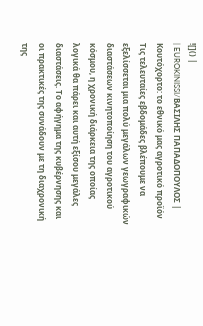![]() |
| EUROKINISSI/ΒΑΣΙΛΗΣ ΠΑΠΑΔΟΠΟΥΛΟΣ |
Κουτόχορτο: το εθνικό μας αγροτικό προϊόν
Τις τελευταίες εβδομάδες βλέπουμε να εξελίσσεται μια πολύ μεγάλων γεωγραφικών διαστάσεων κινητοποίηση του αγροτικού κόσμου, η χρονική διάρκεια της οποίας λογικά θα πάρει και αυτή εξίσου μεγάλες διαστάσεις. Το αφήγημα της κυβέρνησης και οι πρακτικές της συνάδουν με τη διαχρονική της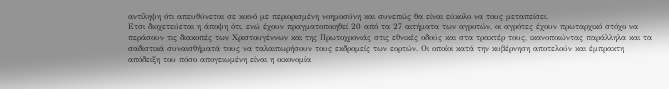αντίληψη ότι απευθύνεται σε κοινό με περιορισμένη νοημοσύνη και συνεπώς θα είναι εύκολο να τους μεταπείσει.
Ετσι διοχετεύεται η άποψη ότι, ενώ έχουν πραγματοποιηθεί 20 από τα 27 αιτήματα των αγροτών, οι αγρότες έχουν πρωταρχικό στόχο να περάσουν τις διακοπές των Χριστουγέννων και της Πρωτοχρονιάς στις εθνικές οδούς και στα τρακτέρ τους, ικανοποιώντας παράλληλα και τα σαδιστικά συναισθήματά τους να ταλαιπωρήσουν τους εκδρομείς των εορτών. Οι οποίοι κατά την κυβέρνηση αποτελούν και έμπρακτη απόδειξη του πόσο απογειωμένη είναι η οικονομία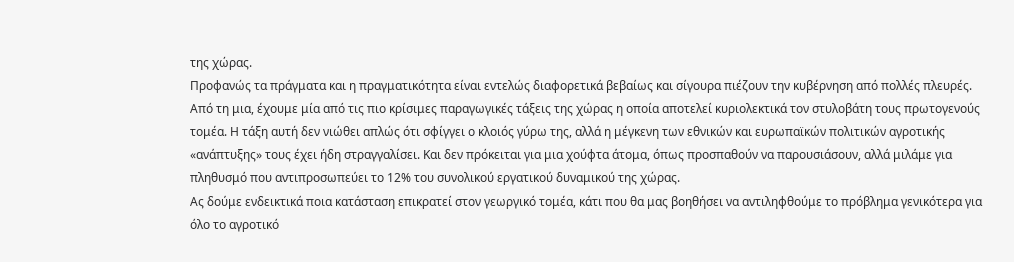της χώρας.
Προφανώς τα πράγματα και η πραγματικότητα είναι εντελώς διαφορετικά βεβαίως και σίγουρα πιέζουν την κυβέρνηση από πολλές πλευρές.
Από τη μια, έχουμε μία από τις πιο κρίσιμες παραγωγικές τάξεις της χώρας η οποία αποτελεί κυριολεκτικά τον στυλοβάτη τους πρωτογενούς τομέα. Η τάξη αυτή δεν νιώθει απλώς ότι σφίγγει ο κλοιός γύρω της, αλλά η μέγκενη των εθνικών και ευρωπαϊκών πολιτικών αγροτικής «ανάπτυξης» τους έχει ήδη στραγγαλίσει. Και δεν πρόκειται για μια χούφτα άτομα, όπως προσπαθούν να παρουσιάσουν, αλλά μιλάμε για πληθυσμό που αντιπροσωπεύει το 12% του συνολικού εργατικού δυναμικού της χώρας.
Ας δούμε ενδεικτικά ποια κατάσταση επικρατεί στον γεωργικό τομέα, κάτι που θα μας βοηθήσει να αντιληφθούμε το πρόβλημα γενικότερα για όλο το αγροτικό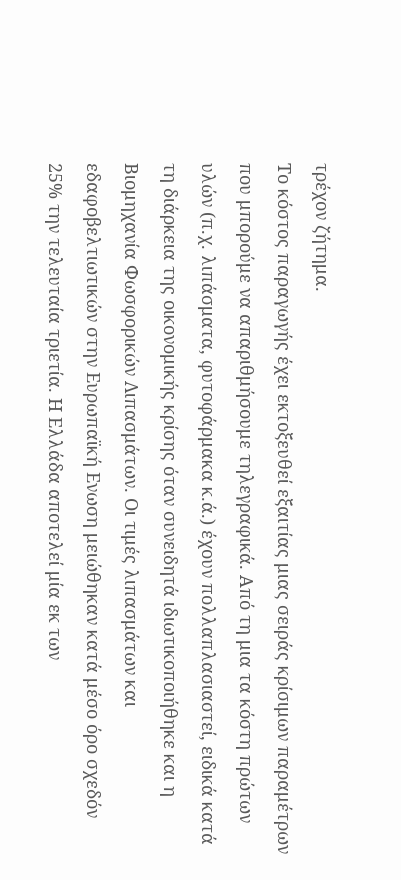τρέχον ζήτημα.
Το κόστος παραγωγής έχει εκτοξευθεί εξαιτίας μιας σειράς κρίσιμων παραμέτρων που μπορούμε να απαριθμήσουμε τηλεγραφικά. Από τη μια τα κόστη πρώτων υλών (π.χ. λιπάσματα, φυτοφάρμακα κ.ά.) έχουν πολλαπλασιαστεί, ειδικά κατά τη διάρκεια της οικονομικής κρίσης όταν συνειδητά ιδιωτικοποιήθηκε και η Βιομηχανία Φωσφορικών Λιπασμάτων. Οι τιμές λιπασμάτων και εδαφοβελτιωτικών στην Ευρωπαϊκή Ενωση μειώθηκαν κατά μέσο όρο σχεδόν 25% την τελευταία τριετία. Η Ελλάδα αποτελεί μία εκ των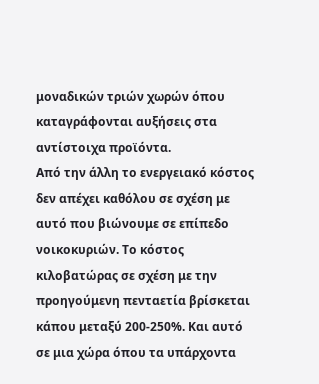μοναδικών τριών χωρών όπου καταγράφονται αυξήσεις στα αντίστοιχα προϊόντα.
Από την άλλη το ενεργειακό κόστος δεν απέχει καθόλου σε σχέση με αυτό που βιώνουμε σε επίπεδο νοικοκυριών. Το κόστος κιλοβατώρας σε σχέση με την προηγούμενη πενταετία βρίσκεται κάπου μεταξύ 200-250%. Και αυτό σε μια χώρα όπου τα υπάρχοντα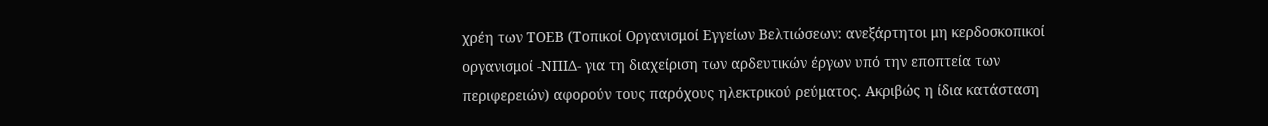χρέη των ΤΟΕΒ (Τοπικοί Οργανισμοί Εγγείων Βελτιώσεων: ανεξάρτητοι μη κερδοσκοπικοί οργανισμοί -ΝΠΙΔ- για τη διαχείριση των αρδευτικών έργων υπό την εποπτεία των περιφερειών) αφορούν τους παρόχους ηλεκτρικού ρεύματος. Ακριβώς η ίδια κατάσταση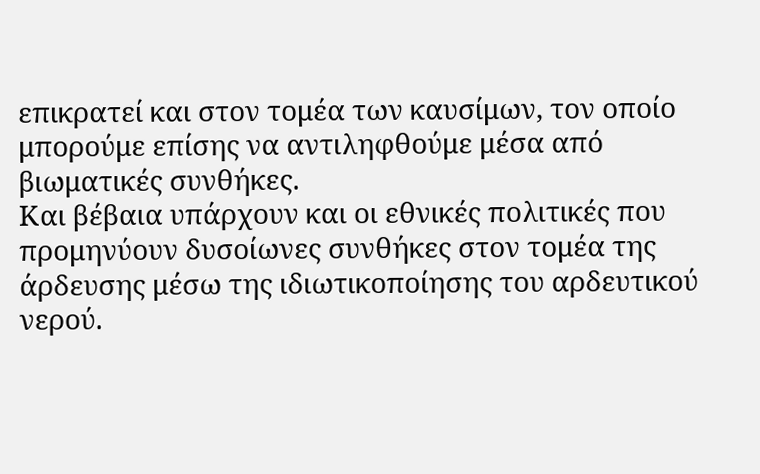επικρατεί και στον τομέα των καυσίμων, τον οποίο μπορούμε επίσης να αντιληφθούμε μέσα από βιωματικές συνθήκες.
Και βέβαια υπάρχουν και οι εθνικές πολιτικές που προμηνύουν δυσοίωνες συνθήκες στον τομέα της άρδευσης μέσω της ιδιωτικοποίησης του αρδευτικού νερού.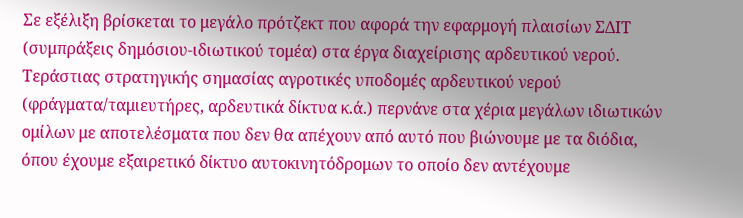Σε εξέλιξη βρίσκεται το μεγάλο πρότζεκτ που αφορά την εφαρμογή πλαισίων ΣΔΙΤ (συμπράξεις δημόσιου-ιδιωτικού τομέα) στα έργα διαχείρισης αρδευτικού νερού. Τεράστιας στρατηγικής σημασίας αγροτικές υποδομές αρδευτικού νερού (φράγματα/ταμιευτήρες, αρδευτικά δίκτυα κ.ά.) περνάνε στα χέρια μεγάλων ιδιωτικών ομίλων με αποτελέσματα που δεν θα απέχουν από αυτό που βιώνουμε με τα διόδια, όπου έχουμε εξαιρετικό δίκτυο αυτοκινητόδρομων το οποίο δεν αντέχουμε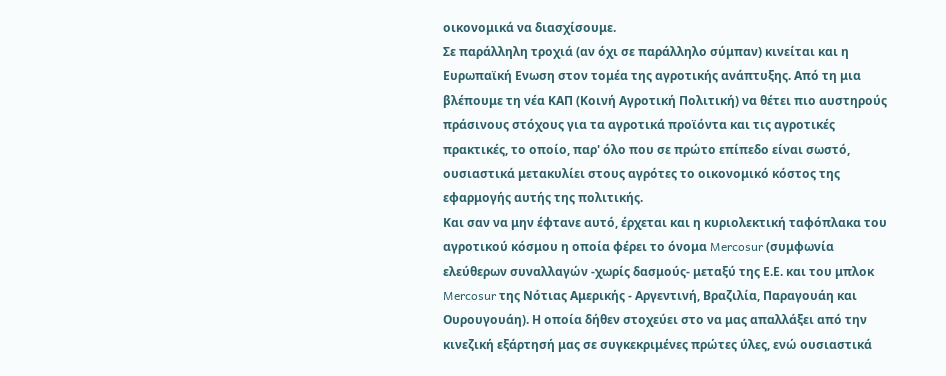οικονομικά να διασχίσουμε.
Σε παράλληλη τροχιά (αν όχι σε παράλληλο σύμπαν) κινείται και η Ευρωπαϊκή Ενωση στον τομέα της αγροτικής ανάπτυξης. Από τη μια βλέπουμε τη νέα ΚΑΠ (Κοινή Αγροτική Πολιτική) να θέτει πιο αυστηρούς πράσινους στόχους για τα αγροτικά προϊόντα και τις αγροτικές πρακτικές, το οποίο, παρ' όλο που σε πρώτο επίπεδο είναι σωστό, ουσιαστικά μετακυλίει στους αγρότες το οικονομικό κόστος της εφαρμογής αυτής της πολιτικής.
Και σαν να μην έφτανε αυτό, έρχεται και η κυριολεκτική ταφόπλακα του αγροτικού κόσμου η οποία φέρει το όνομα Mercosur (συμφωνία ελεύθερων συναλλαγών -χωρίς δασμούς- μεταξύ της Ε.Ε. και του μπλοκ Mercosur της Νότιας Αμερικής - Αργεντινή, Βραζιλία, Παραγουάη και Ουρουγουάη). Η οποία δήθεν στοχεύει στο να μας απαλλάξει από την κινεζική εξάρτησή μας σε συγκεκριμένες πρώτες ύλες, ενώ ουσιαστικά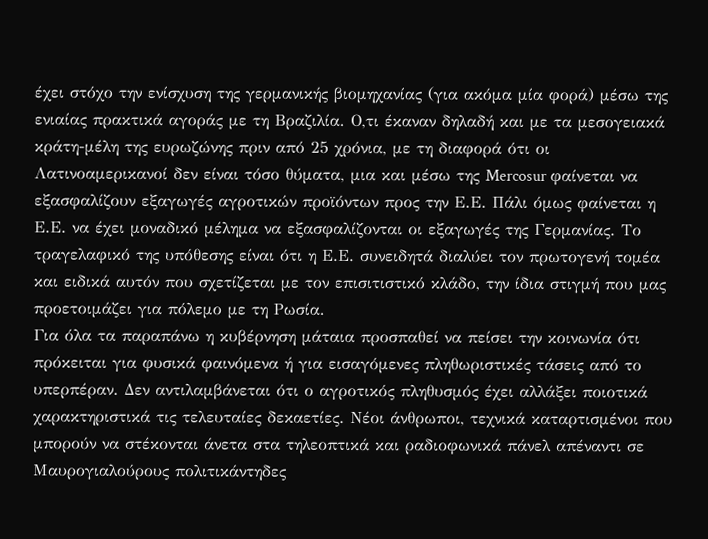έχει στόχο την ενίσχυση της γερμανικής βιομηχανίας (για ακόμα μία φορά) μέσω της ενιαίας πρακτικά αγοράς με τη Βραζιλία. Ο,τι έκαναν δηλαδή και με τα μεσογειακά κράτη-μέλη της ευρωζώνης πριν από 25 χρόνια, με τη διαφορά ότι οι Λατινοαμερικανοί δεν είναι τόσο θύματα, μια και μέσω της Mercosur φαίνεται να εξασφαλίζουν εξαγωγές αγροτικών προϊόντων προς την Ε.Ε. Πάλι όμως φαίνεται η Ε.Ε. να έχει μοναδικό μέλημα να εξασφαλίζονται οι εξαγωγές της Γερμανίας. Το τραγελαφικό της υπόθεσης είναι ότι η Ε.Ε. συνειδητά διαλύει τον πρωτογενή τομέα και ειδικά αυτόν που σχετίζεται με τον επισιτιστικό κλάδο, την ίδια στιγμή που μας προετοιμάζει για πόλεμο με τη Ρωσία.
Για όλα τα παραπάνω η κυβέρνηση μάταια προσπαθεί να πείσει την κοινωνία ότι πρόκειται για φυσικά φαινόμενα ή για εισαγόμενες πληθωριστικές τάσεις από το υπερπέραν. Δεν αντιλαμβάνεται ότι ο αγροτικός πληθυσμός έχει αλλάξει ποιοτικά χαρακτηριστικά τις τελευταίες δεκαετίες. Νέοι άνθρωποι, τεχνικά καταρτισμένοι που μπορούν να στέκονται άνετα στα τηλεοπτικά και ραδιοφωνικά πάνελ απέναντι σε Μαυρογιαλούρους πολιτικάντηδες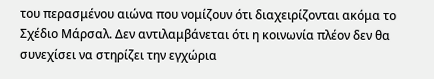του περασμένου αιώνα που νομίζουν ότι διαχειρίζονται ακόμα το Σχέδιο Μάρσαλ. Δεν αντιλαμβάνεται ότι η κοινωνία πλέον δεν θα συνεχίσει να στηρίζει την εγχώρια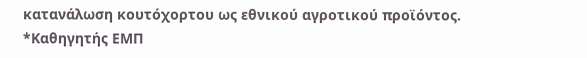κατανάλωση κουτόχορτου ως εθνικού αγροτικού προϊόντος.
*Καθηγητής ΕΜΠ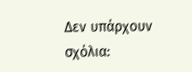Δεν υπάρχουν σχόλια: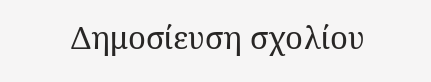Δημοσίευση σχολίου